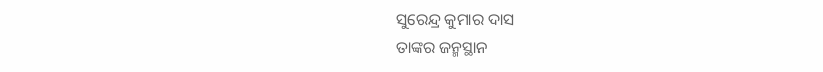ସୁରେନ୍ଦ୍ର କୁମାର ଦାସ
ତାଙ୍କର ଜନ୍ମସ୍ଥାନ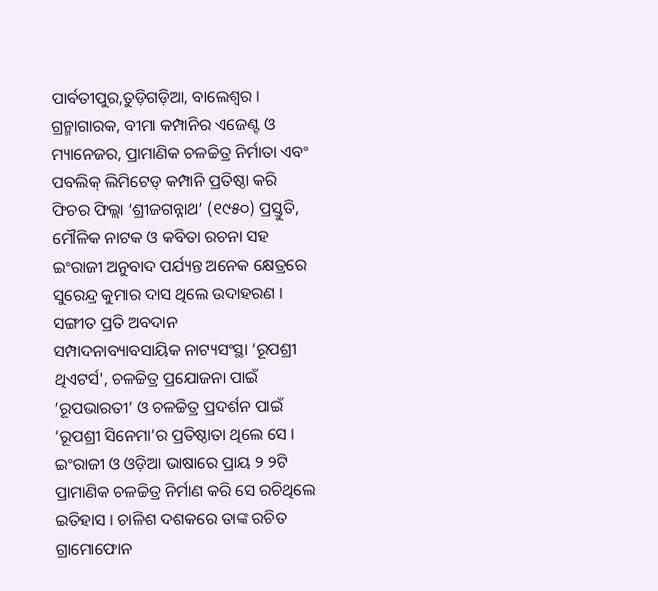ପାର୍ବତୀପୁର,ତୁଡ଼ିଗଡ଼ିଆ, ବାଲେଶ୍ୱର । ଗ୍ରନ୍ମାଗାରକ, ବୀମା କମ୍ପାନିର ଏଜେଣ୍ଟ ଓ ମ୍ୟାନେଜର, ପ୍ରାମାଣିକ ଚଳଚ୍ଚିତ୍ର ନିର୍ମାତା ଏବଂ ପବଲିକ୍ ଲିମିଟେଡ୍ କମ୍ପାନି ପ୍ରତିଷ୍ଠା କରି ଫିଚର ଫିଲ୍ଲା ‘ଶ୍ରୀଜଗନ୍ନାଥ’ (୧୯୫୦) ପ୍ରସ୍ତୁତି, ମୌଳିକ ନାଟକ ଓ କବିତା ରଚନା ସହ ଇଂରାଜୀ ଅନୁବାଦ ପର୍ଯ୍ୟନ୍ତ ଅନେକ କ୍ଷେତ୍ରରେ ସୁରେନ୍ଦ୍ର କୁମାର ଦାସ ଥିଲେ ଉଦାହରଣ ।
ସଙ୍ଗୀତ ପ୍ରତି ଅବଦାନ
ସମ୍ପାଦନାବ୍ୟାବସାୟିକ ନାଟ୍ୟସଂସ୍ଥା ‘ରୂପଶ୍ରୀ ଥିଏଟର୍ସ', ଚଳଚ୍ଚିତ୍ର ପ୍ରଯୋଜନା ପାଇଁ ‘ରୂପଭାରତୀ’ ଓ ଚଳଚ୍ଚିତ୍ର ପ୍ରଦର୍ଶନ ପାଇଁ ‘ରୂପଶ୍ରୀ ସିନେମା’ର ପ୍ରତିଷ୍ଠାତା ଥିଲେ ସେ । ଇଂରାଜୀ ଓ ଓଡ଼ିଆ ଭାଷାରେ ପ୍ରାୟ ୨ ୨ଟି ପ୍ରାମାଣିକ ଚଳଚ୍ଚିତ୍ର ନିର୍ମାଣ କରି ସେ ରଚିଥିଲେ ଇତିହାସ । ଚାଳିଶ ଦଶକରେ ତାଙ୍କ ରଚିତ ଗ୍ରାମୋଫୋନ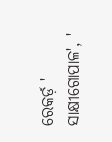ରେକର୍ଡ଼ ' ସାକ୍ଷୀଗୋପାଳ', '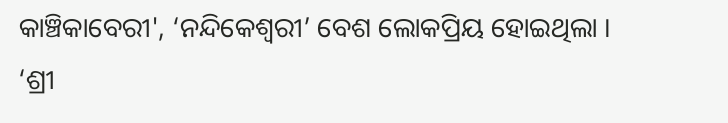କାଞ୍ଚିକାବେରୀ', ‘ନନ୍ଦିକେଶ୍ୱରୀ’ ବେଶ ଲୋକପ୍ରିୟ ହୋଇଥିଲା । ‘ଶ୍ରୀ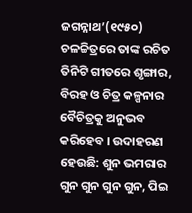ଜଗନ୍ନାଥ’(୧୯୫୦) ଚଳଚ୍ଚିତ୍ରରେ ତାଙ୍କ ରଚିତ ତିନିଟି ଗୀତରେ ଶୃଙ୍ଗାର, ବିରହ ଓ ଚିତ୍ର କଳ୍ପନାର ବୈଚିତ୍ରକୁ ଅନୁଭବ କରିହେବ । ଉଦାହରଣ ହେଉଛି: ଶୁନ ଭମରାର ଗୁନ ଗୁନ ଗୁନ ଗୁନ, ପିଇ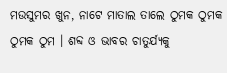ମଉସୁମର ଖୁନ, ନାଟେ ମାତାଲ ତାଲେ ଠୁମକ ଠୁମକ ଠୁମକ ଠୁମ । ଶବ୍ଦ ଓ ଭାବର ଚାତୁର୍ଯ୍ୟକୁ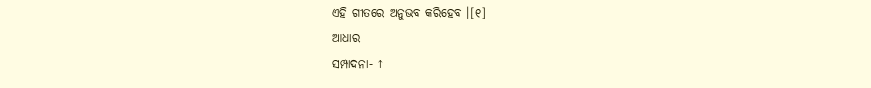ଏହି ଗୀତରେ ଅନୁଭବ କରିହେବ ।[୧]
ଆଧାର
ସମ୍ପାଦନା- ↑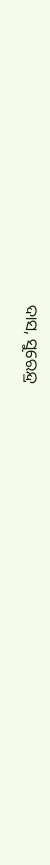ଦାସ, ସୁରେନ୍ଦ୍ର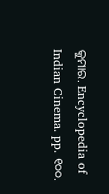କୁମାର. Encyclopedia of Indian Cinema. pp. ୧୦୦.